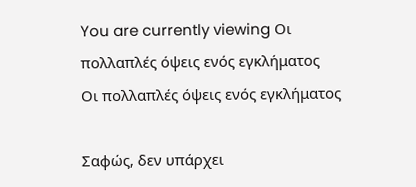You are currently viewing Οι πολλαπλές όψεις ενός εγκλήματος
Οι πολλαπλές όψεις ενός εγκλήματος

Σαφώς, δεν υπάρχει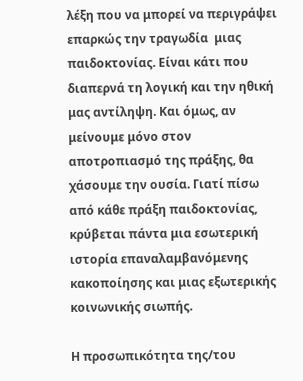λέξη που να μπορεί να περιγράψει επαρκώς την τραγωδία  μιας παιδοκτονίας. Είναι κάτι που διαπερνά τη λογική και την ηθική μας αντίληψη. Και όμως, αν μείνουμε μόνο στον αποτροπιασμό της πράξης, θα χάσουμε την ουσία. Γιατί πίσω από κάθε πράξη παιδοκτονίας, κρύβεται πάντα μια εσωτερική  ιστορία επαναλαμβανόμενης κακοποίησης και μιας εξωτερικής κοινωνικής σιωπής.

Η προσωπικότητα της/του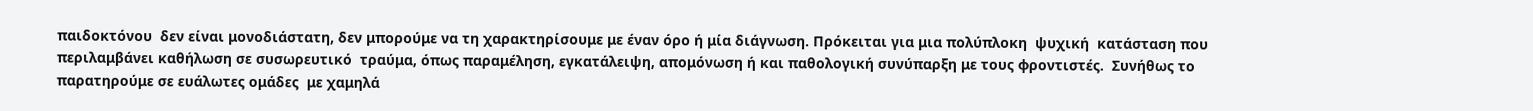παιδοκτόνου  δεν είναι μονοδιάστατη, δεν μπορούμε να τη χαρακτηρίσουμε με έναν όρο ή μία διάγνωση. Πρόκειται για μια πολύπλοκη  ψυχική  κατάσταση που περιλαμβάνει καθήλωση σε συσωρευτικό  τραύμα, όπως παραμέληση, εγκατάλειψη, απομόνωση ή και παθολογική συνύπαρξη με τους φροντιστές.  Συνήθως το παρατηρούμε σε ευάλωτες ομάδες  με χαμηλά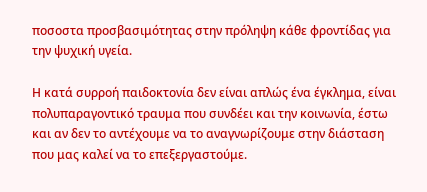ποσοστα προσβασιμότητας στην πρόληψη κάθε φροντίδας για την ψυχική υγεία.

Η κατά συρροή παιδοκτονία δεν είναι απλώς ένα έγκλημα, είναι  πολυπαραγοντικό τραυμα που συνδέει και την κοινωνία, έστω και αν δεν το αντέχουμε να το αναγνωρίζουμε στην διάσταση που μας καλεί να το επεξεργαστούμε.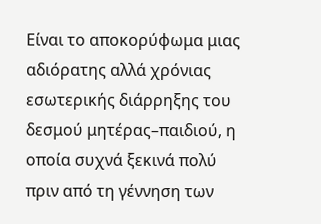Είναι το αποκορύφωμα μιας αδιόρατης αλλά χρόνιας εσωτερικής διάρρηξης του δεσμού μητέρας–παιδιού, η οποία συχνά ξεκινά πολύ πριν από τη γέννηση των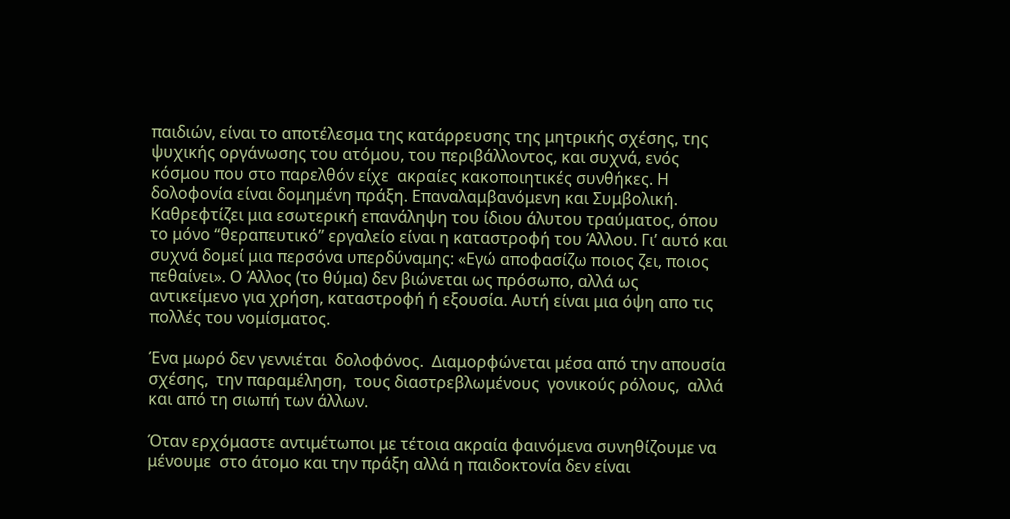παιδιών, είναι το αποτέλεσμα της κατάρρευσης της μητρικής σχέσης, της ψυχικής οργάνωσης του ατόμου, του περιβάλλοντος, και συχνά, ενός κόσμου που στο παρελθόν είχε  ακραίες κακοποιητικές συνθήκες. Η δολοφονία είναι δομημένη πράξη. Επαναλαμβανόμενη και Συμβολική. Καθρεφτίζει μια εσωτερική επανάληψη του ίδιου άλυτου τραύματος, όπου το μόνο “θεραπευτικό” εργαλείο είναι η καταστροφή του Άλλου. Γι’ αυτό και συχνά δομεί μια περσόνα υπερδύναμης: «Εγώ αποφασίζω ποιος ζει, ποιος πεθαίνει». Ο Άλλος (το θύμα) δεν βιώνεται ως πρόσωπο, αλλά ως αντικείμενο για χρήση, καταστροφή ή εξουσία. Αυτή είναι μια όψη απο τις πολλές του νομίσματος.

Ένα μωρό δεν γεννιέται  δολοφόνος.  Διαμορφώνεται μέσα από την απουσία σχέσης,  την παραμέληση,  τους διαστρεβλωμένους  γονικούς ρόλους,  αλλά και από τη σιωπή των άλλων.

Όταν ερχόμαστε αντιμέτωποι με τέτοια ακραία φαινόμενα συνηθίζουμε να μένουμε  στο άτομο και την πράξη αλλά η παιδοκτονία δεν είναι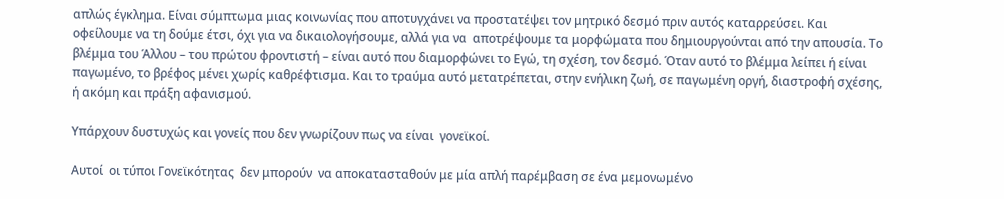απλώς έγκλημα. Είναι σύμπτωμα μιας κοινωνίας που αποτυγχάνει να προστατέψει τον μητρικό δεσμό πριν αυτός καταρρεύσει. Και οφείλουμε να τη δούμε έτσι, όχι για να δικαιολογήσουμε, αλλά για να  αποτρέψουμε τα μορφώματα που δημιουργούνται από την απουσία. Το βλέμμα του Άλλου – του πρώτου φροντιστή – είναι αυτό που διαμορφώνει το Εγώ, τη σχέση, τον δεσμό. Όταν αυτό το βλέμμα λείπει ή είναι παγωμένο, το βρέφος μένει χωρίς καθρέφτισμα. Και το τραύμα αυτό μετατρέπεται, στην ενήλικη ζωή, σε παγωμένη οργή, διαστροφή σχέσης, ή ακόμη και πράξη αφανισμού.

Υπάρχουν δυστυχώς και γονείς που δεν γνωρίζουν πως να είναι  γονεϊκοί.

Αυτοί  οι τύποι Γονεϊκότητας  δεν μπορούν  να αποκατασταθούν με μία απλή παρέμβαση σε ένα μεμονωμένο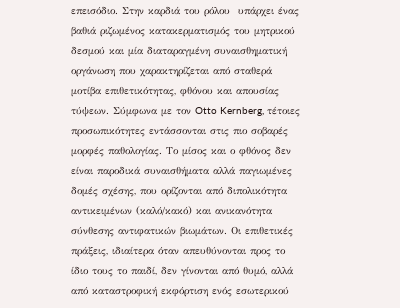επεισόδιο. Στην καρδιά του ρόλου  υπάρχει ένας βαθιά ριζωμένος κατακερματισμός του μητρικού δεσμού και μία διαταραγμένη συναισθηματική οργάνωση που χαρακτηρίζεται από σταθερά μοτίβα επιθετικότητας, φθόνου και απουσίας τύψεων. Σύμφωνα με τον Otto Kernberg, τέτοιες προσωπικότητες εντάσσονται στις πιο σοβαρές μορφές παθολογίας. Το μίσος και ο φθόνος δεν είναι παροδικά συναισθήματα αλλά παγιωμένες δομές σχέσης, που ορίζονται από διπολικότητα αντικειμένων (καλό/κακό) και ανικανότητα σύνθεσης αντιφατικών βιωμάτων. Οι επιθετικές πράξεις, ιδιαίτερα όταν απευθύνονται προς το ίδιο τους το παιδί, δεν γίνονται από θυμό, αλλά από καταστροφική εκφόρτιση ενός εσωτερικού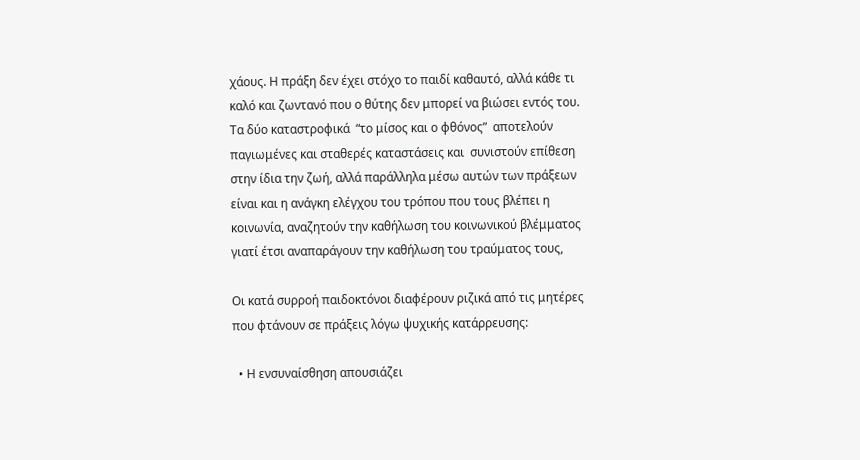χάους. Η πράξη δεν έχει στόχο το παιδί καθαυτό, αλλά κάθε τι καλό και ζωντανό που ο θύτης δεν μπορεί να βιώσει εντός του.    Τα δύο καταστροφικά  “το μίσος και ο φθόνος”  αποτελούν παγιωμένες και σταθερές καταστάσεις και  συνιστούν επίθεση  στην ίδια την ζωή, αλλά παράλληλα μέσω αυτών των πράξεων είναι και η ανάγκη ελέγχου του τρόπου που τους βλέπει η κοινωνία, αναζητούν την καθήλωση του κοινωνικού βλέμματος γιατί έτσι αναπαράγουν την καθήλωση του τραύματος τους,

Οι κατά συρροή παιδοκτόνοι διαφέρουν ριζικά από τις μητέρες που φτάνουν σε πράξεις λόγω ψυχικής κατάρρευσης:

  • Η ενσυναίσθηση απουσιάζει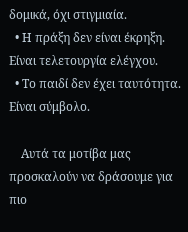δομικά, όχι στιγμιαία.
  • Η πράξη δεν είναι έκρηξη. Είναι τελετουργία ελέγχου.
  • Το παιδί δεν έχει ταυτότητα. Είναι σύμβολο.

    Αυτά τα μοτίβα μας προσκαλούν να δράσουμε για πιο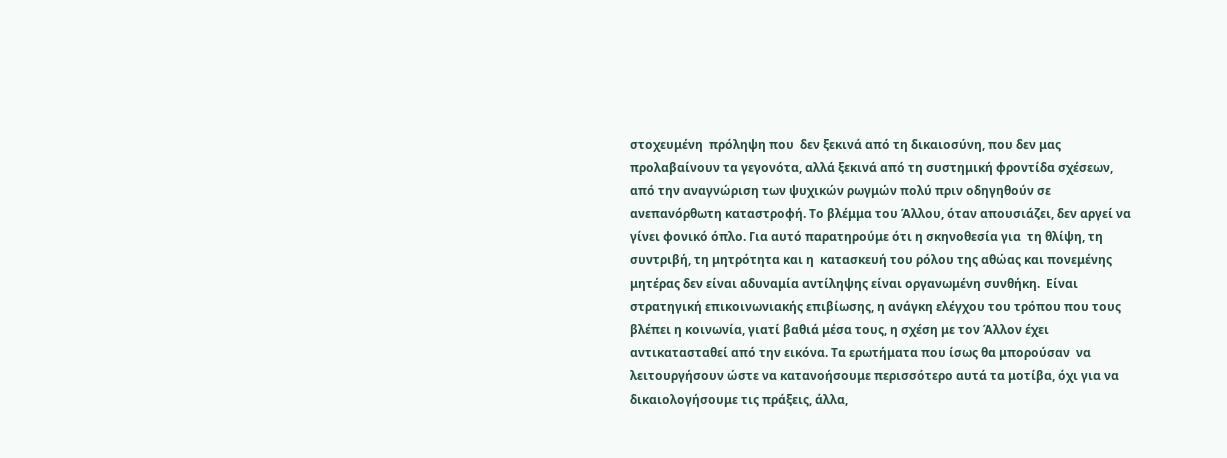στοχευμένη  πρόληψη που  δεν ξεκινά από τη δικαιοσύνη, που δεν μας προλαβαίνουν τα γεγονότα, αλλά ξεκινά από τη συστημική φροντίδα σχέσεων, από την αναγνώριση των ψυχικών ρωγμών πολύ πριν οδηγηθούν σε ανεπανόρθωτη καταστροφή. Το βλέμμα του Άλλου, όταν απουσιάζει, δεν αργεί να γίνει φονικό όπλο. Για αυτό παρατηρούμε ότι η σκηνοθεσία για  τη θλίψη, τη συντριβή, τη μητρότητα και η  κατασκευή του ρόλου της αθώας και πονεμένης μητέρας δεν είναι αδυναμία αντίληψης είναι οργανωμένη συνθήκη.  Είναι στρατηγική επικοινωνιακής επιβίωσης, η ανάγκη ελέγχου του τρόπου που τους βλέπει η κοινωνία, γιατί βαθιά μέσα τους, η σχέση με τον Άλλον έχει αντικατασταθεί από την εικόνα. Τα ερωτήματα που ίσως θα μπορούσαν  να λειτουργήσουν ώστε να κατανοήσουμε περισσότερο αυτά τα μοτίβα, όχι για να δικαιολογήσουμε τις πράξεις, άλλα,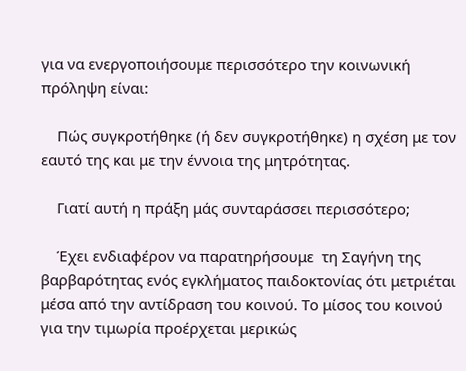για να ενεργοποιήσουμε περισσότερο την κοινωνική πρόληψη είναι:

    Πώς συγκροτήθηκε (ή δεν συγκροτήθηκε) η σχέση με τον εαυτό της και με την έννοια της μητρότητας.

    Γιατί αυτή η πράξη μάς συνταράσσει περισσότερο;

    Έχει ενδιαφέρον να παρατηρήσουμε  τη Σαγήνη της  βαρβαρότητας ενός εγκλήματος παιδοκτονίας ότι μετριέται  μέσα από την αντίδραση του κοινού. Το μίσος του κοινού για την τιμωρία προέρχεται μερικώς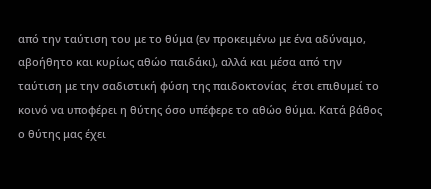από την ταύτιση του με το θύμα (εν προκειμένω με ένα αδύναμο, αβοήθητο και κυρίως αθώο παιδάκι), αλλά και μέσα από την ταύτιση με την σαδιστική φύση της παιδοκτονίας  έτσι επιθυμεί το κοινό να υποφέρει η θύτης όσο υπέφερε το αθώο θύμα. Κατά βάθος ο θύτης μας έχει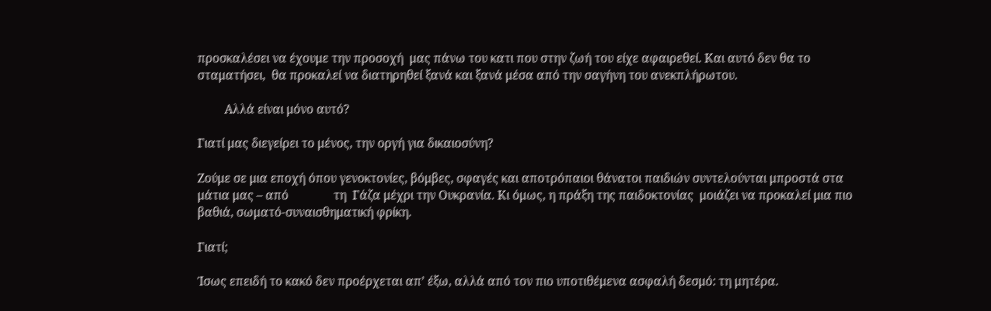προσκαλέσει να έχουμε την προσοχή  μας πάνω του κατι που στην ζωή του είχε αφαιρεθεί. Και αυτό δεν θα το σταματήσει,  θα προκαλεί να διατηρηθεί ξανά και ξανά μέσα από την σαγήνη του ανεκπλήρωτου.

         Αλλά είναι μόνο αυτό?

Γιατί μας διεγείρει το μένος, την οργή για δικαιοσύνη?

Ζούμε σε μια εποχή όπου γενοκτονίες, βόμβες, σφαγές και αποτρόπαιοι θάνατοι παιδιών συντελούνται μπροστά στα μάτια μας – από               τη  Γάζα μέχρι την Ουκρανία. Κι όμως, η πράξη της παιδοκτονίας  μοιάζει να προκαλεί μια πιο βαθιά, σωματό-συναισθηματική φρίκη.

Γιατί;

Ίσως επειδή το κακό δεν προέρχεται απ’ έξω, αλλά από τον πιο υποτιθέμενα ασφαλή δεσμό: τη μητέρα.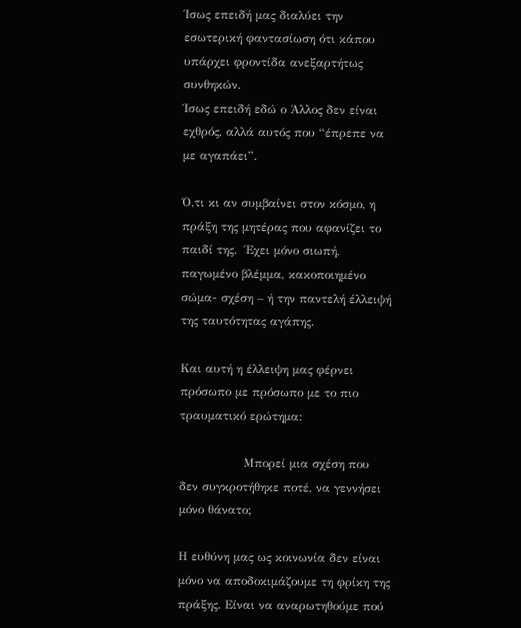Ίσως επειδή μας διαλύει την εσωτερική φαντασίωση ότι κάπου υπάρχει φροντίδα ανεξαρτήτως συνθηκών.
Ίσως επειδή εδώ ο Άλλος δεν είναι εχθρός, αλλά αυτός που “έπρεπε να με αγαπάει”.

Ό,τι κι αν συμβαίνει στον κόσμο, η πράξη της μητέρας που αφανίζει το παιδί της.  Έχει μόνο σιωπή, παγωμένο βλέμμα, κακοποιημένο σώμα- σχέση – ή την παντελή έλλειψή της ταυτότητας αγάπης.

Και αυτή η έλλειψη μας φέρνει πρόσωπο με πρόσωπο με το πιο τραυματικό ερώτημα:

                Μπορεί μια σχέση που δεν συγκροτήθηκε ποτέ, να γεννήσει μόνο θάνατο;

Η ευθύνη μας ως κοινωνία δεν είναι μόνο να αποδοκιμάζουμε τη φρίκη της πράξης. Είναι να αναρωτηθούμε πού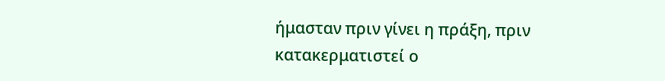ήμασταν πριν γίνει η πράξη, πριν κατακερματιστεί ο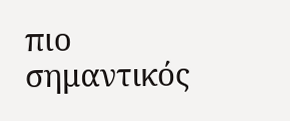πιο σημαντικός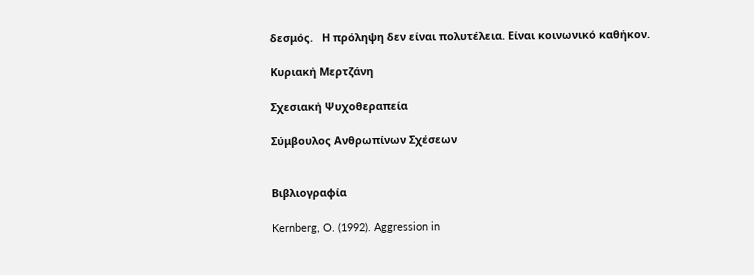δεσμός.   Η πρόληψη δεν είναι πολυτέλεια. Είναι κοινωνικό καθήκον.

Κυριακή Μερτζάνη

Σχεσιακή Ψυχοθεραπεία

Σύμβουλος Ανθρωπίνων Σχέσεων


Βιβλιογραφία

Kernberg, O. (1992). Aggression in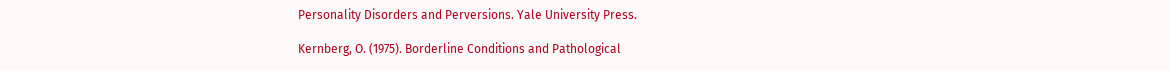Personality Disorders and Perversions. Yale University Press.

Kernberg, O. (1975). Borderline Conditions and Pathological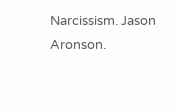Narcissism. Jason Aronson.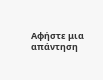Αφήστε μια απάντηση